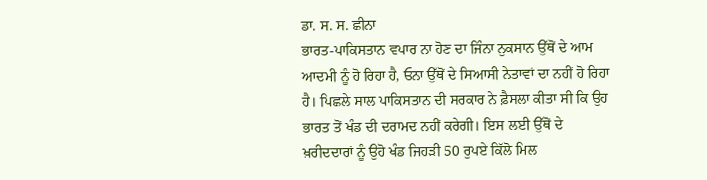ਡਾ. ਸ. ਸ. ਛੀਨਾ
ਭਾਰਤ-ਪਾਕਿਸਤਾਨ ਵਪਾਰ ਨਾ ਹੋਣ ਦਾ ਜਿੰਨਾ ਨੁਕਸਾਨ ਉੱਥੋਂ ਦੇ ਆਮ ਆਦਮੀ ਨੂੰ ਹੋ ਰਿਹਾ ਹੈ, ਓਨਾ ਉੱਥੋਂ ਦੇ ਸਿਆਸੀ ਨੇਤਾਵਾਂ ਦਾ ਨਹੀਂ ਹੋ ਰਿਹਾ ਹੈ। ਪਿਛਲੇ ਸਾਲ ਪਾਕਿਸਤਾਨ ਦੀ ਸਰਕਾਰ ਨੇ ਫ਼ੈਸਲਾ ਕੀਤਾ ਸੀ ਕਿ ਉਹ ਭਾਰਤ ਤੋਂ ਖੰਡ ਦੀ ਦਰਾਮਦ ਨਹੀਂ ਕਰੇਗੀ। ਇਸ ਲਈ ਉੱਥੋਂ ਦੇ ਖ਼ਰੀਦਦਾਰਾਂ ਨੂੰ ਉਹੋ ਖੰਡ ਜਿਹੜੀ 50 ਰੁਪਏ ਕਿੱਲੋ ਮਿਲ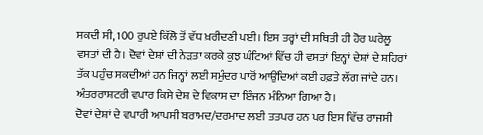ਸਕਦੀ ਸੀ, 100 ਰੁਪਏ ਕਿੱਲੋ ਤੋਂ ਵੱਧ ਖ਼ਰੀਦਣੀ ਪਈ। ਇਸ ਤਰ੍ਹਾਂ ਦੀ ਸਥਿਤੀ ਹੀ ਹੋਰ ਘਰੇਲੂ ਵਸਤਾਂ ਦੀ ਹੈ। ਦੋਵਾਂ ਦੇਸ਼ਾਂ ਦੀ ਨੇੜਤਾ ਕਰਕੇ ਕੁਝ ਘੰਟਿਆਂ ਵਿੱਚ ਹੀ ਵਸਤਾਂ ਇਨ੍ਹਾਂ ਦੇਸ਼ਾਂ ਦੇ ਸ਼ਹਿਰਾਂ ਤੱਕ ਪਹੁੰਚ ਸਕਦੀਆਂ ਹਨ ਜਿਨ੍ਹਾਂ ਲਈ ਸਮੁੰਦਰ ਪਾਰੋਂ ਆਉਂਦਿਆਂ ਕਈ ਹਫ਼ਤੇ ਲੱਗ ਜਾਂਦੇ ਹਨ। ਅੰਤਰਰਾਸ਼ਟਰੀ ਵਪਾਰ ਕਿਸੇ ਦੇਸ਼ ਦੇ ਵਿਕਾਸ ਦਾ ਇੰਜਨ ਮੰਨਿਆ ਗਿਆ ਹੈ।
ਦੋਵਾਂ ਦੇਸ਼ਾਂ ਦੇ ਵਪਾਰੀ ਆਪਸੀ ਬਰਾਮਦ/ਦਰਮਾਦ ਲਈ ਤਤਪਰ ਹਨ ਪਰ ਇਸ ਵਿੱਚ ਰਾਜਸੀ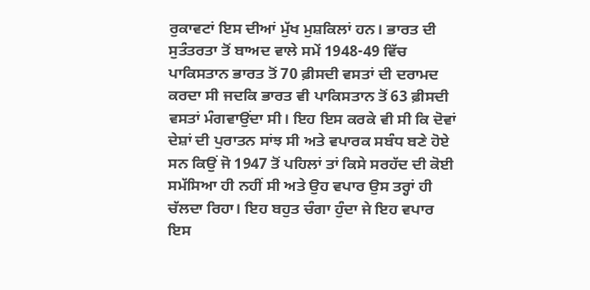ਰੁਕਾਵਟਾਂ ਇਸ ਦੀਆਂ ਮੁੱਖ ਮੁਸ਼ਕਿਲਾਂ ਹਨ। ਭਾਰਤ ਦੀ ਸੁਤੰਤਰਤਾ ਤੋਂ ਬਾਅਦ ਵਾਲੇ ਸਮੇਂ 1948-49 ਵਿੱਚ ਪਾਕਿਸਤਾਨ ਭਾਰਤ ਤੋਂ 70 ਫ਼ੀਸਦੀ ਵਸਤਾਂ ਦੀ ਦਰਾਮਦ ਕਰਦਾ ਸੀ ਜਦਕਿ ਭਾਰਤ ਵੀ ਪਾਕਿਸਤਾਨ ਤੋਂ 63 ਫ਼ੀਸਦੀ ਵਸਤਾਂ ਮੰਗਵਾਉਂਦਾ ਸੀ। ਇਹ ਇਸ ਕਰਕੇ ਵੀ ਸੀ ਕਿ ਦੋਵਾਂ ਦੇਸ਼ਾਂ ਦੀ ਪੁਰਾਤਨ ਸਾਂਝ ਸੀ ਅਤੇ ਵਪਾਰਕ ਸਬੰਧ ਬਣੇ ਹੋਏ ਸਨ ਕਿਉਂ ਜੋ 1947 ਤੋਂ ਪਹਿਲਾਂ ਤਾਂ ਕਿਸੇ ਸਰਹੱਦ ਦੀ ਕੋਈ ਸਮੱਸਿਆ ਹੀ ਨਹੀਂ ਸੀ ਅਤੇ ਉਹ ਵਪਾਰ ਉਸ ਤਰ੍ਹਾਂ ਹੀ ਚੱਲਦਾ ਰਿਹਾ। ਇਹ ਬਹੁਤ ਚੰਗਾ ਹੁੰਦਾ ਜੇ ਇਹ ਵਪਾਰ ਇਸ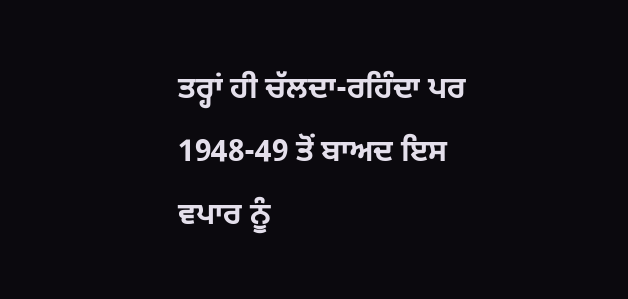ਤਰ੍ਹਾਂ ਹੀ ਚੱਲਦਾ-ਰਹਿੰਦਾ ਪਰ 1948-49 ਤੋਂ ਬਾਅਦ ਇਸ ਵਪਾਰ ਨੂੰ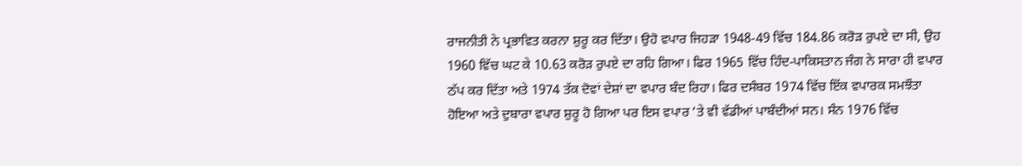ਰਾਜਨੀਤੀ ਨੇ ਪ੍ਰਭਾਵਿਤ ਕਰਨਾ ਸ਼ੁਰੂ ਕਰ ਦਿੱਤਾ। ਉਹੋ ਵਪਾਰ ਜਿਹੜਾ 1948-49 ਵਿੱਚ 184.86 ਕਰੋੜ ਰੁਪਏ ਦਾ ਸੀ, ਉਹ 1960 ਵਿੱਚ ਘਟ ਕੇ 10.63 ਕਰੋੜ ਰੁਪਏ ਦਾ ਰਹਿ ਗਿਆ। ਫਿਰ 1965 ਵਿੱਚ ਹਿੰਦ-ਪਾਕਿਸਤਾਨ ਜੰਗ ਨੇ ਸਾਰਾ ਹੀ ਵਪਾਰ ਠੱਪ ਕਰ ਦਿੱਤਾ ਅਤੇ 1974 ਤੱਕ ਦੋਵਾਂ ਦੇਸ਼ਾਂ ਦਾ ਵਪਾਰ ਬੰਦ ਰਿਹਾ। ਫਿਰ ਦਸੰਬਰ 1974 ਵਿੱਚ ਇੱਕ ਵਪਾਰਕ ਸਮਝੌਤਾ ਹੋਇਆ ਅਤੇ ਦੁਬਾਰਾ ਵਪਾਰ ਸ਼ੁਰੂ ਹੋ ਗਿਆ ਪਰ ਇਸ ਵਪਾਰ ’ਤੇ ਵੀ ਵੱਡੀਆਂ ਪਾਬੰਦੀਆਂ ਸਨ। ਸੰਨ 1976 ਵਿੱਚ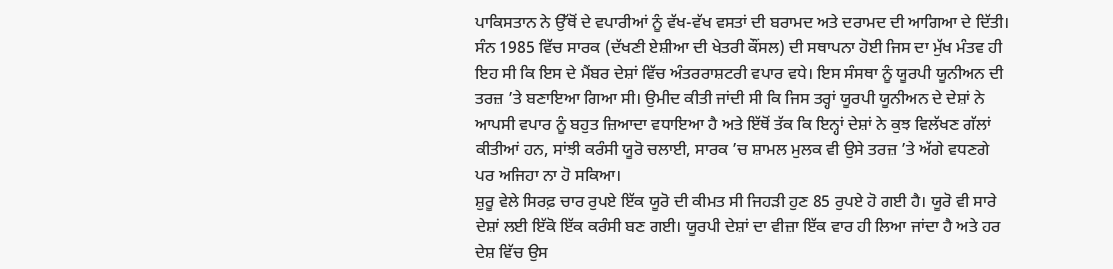ਪਾਕਿਸਤਾਨ ਨੇ ਉੱਥੋਂ ਦੇ ਵਪਾਰੀਆਂ ਨੂੰ ਵੱਖ-ਵੱਖ ਵਸਤਾਂ ਦੀ ਬਰਾਮਦ ਅਤੇ ਦਰਾਮਦ ਦੀ ਆਗਿਆ ਦੇ ਦਿੱਤੀ। ਸੰਨ 1985 ਵਿੱਚ ਸਾਰਕ (ਦੱਖਣੀ ਏਸ਼ੀਆ ਦੀ ਖੇਤਰੀ ਕੌਂਸਲ) ਦੀ ਸਥਾਪਨਾ ਹੋਈ ਜਿਸ ਦਾ ਮੁੱਖ ਮੰਤਵ ਹੀ ਇਹ ਸੀ ਕਿ ਇਸ ਦੇ ਮੈਂਬਰ ਦੇਸ਼ਾਂ ਵਿੱਚ ਅੰਤਰਰਾਸ਼ਟਰੀ ਵਪਾਰ ਵਧੇ। ਇਸ ਸੰਸਥਾ ਨੂੰ ਯੂਰਪੀ ਯੂਨੀਅਨ ਦੀ ਤਰਜ਼ ’ਤੇ ਬਣਾਇਆ ਗਿਆ ਸੀ। ਉਮੀਦ ਕੀਤੀ ਜਾਂਦੀ ਸੀ ਕਿ ਜਿਸ ਤਰ੍ਹਾਂ ਯੂਰਪੀ ਯੂਨੀਅਨ ਦੇ ਦੇਸ਼ਾਂ ਨੇ ਆਪਸੀ ਵਪਾਰ ਨੂੰ ਬਹੁਤ ਜ਼ਿਆਦਾ ਵਧਾਇਆ ਹੈ ਅਤੇ ਇੱਥੋਂ ਤੱਕ ਕਿ ਇਨ੍ਹਾਂ ਦੇਸ਼ਾਂ ਨੇ ਕੁਝ ਵਿਲੱਖਣ ਗੱਲਾਂ ਕੀਤੀਆਂ ਹਨ, ਸਾਂਝੀ ਕਰੰਸੀ ਯੂਰੋ ਚਲਾਈ, ਸਾਰਕ ’ਚ ਸ਼ਾਮਲ ਮੁਲਕ ਵੀ ਉਸੇ ਤਰਜ਼ ’ਤੇ ਅੱਗੇ ਵਧਣਗੇ ਪਰ ਅਜਿਹਾ ਨਾ ਹੋ ਸਕਿਆ।
ਸ਼ੁਰੂ ਵੇਲੇ ਸਿਰਫ਼ ਚਾਰ ਰੁਪਏ ਇੱਕ ਯੂਰੋ ਦੀ ਕੀਮਤ ਸੀ ਜਿਹੜੀ ਹੁਣ 85 ਰੁਪਏ ਹੋ ਗਈ ਹੈ। ਯੂਰੋ ਵੀ ਸਾਰੇ ਦੇਸ਼ਾਂ ਲਈ ਇੱਕੋ ਇੱਕ ਕਰੰਸੀ ਬਣ ਗਈ। ਯੂਰਪੀ ਦੇਸ਼ਾਂ ਦਾ ਵੀਜ਼ਾ ਇੱਕ ਵਾਰ ਹੀ ਲਿਆ ਜਾਂਦਾ ਹੈ ਅਤੇ ਹਰ ਦੇਸ਼ ਵਿੱਚ ਉਸ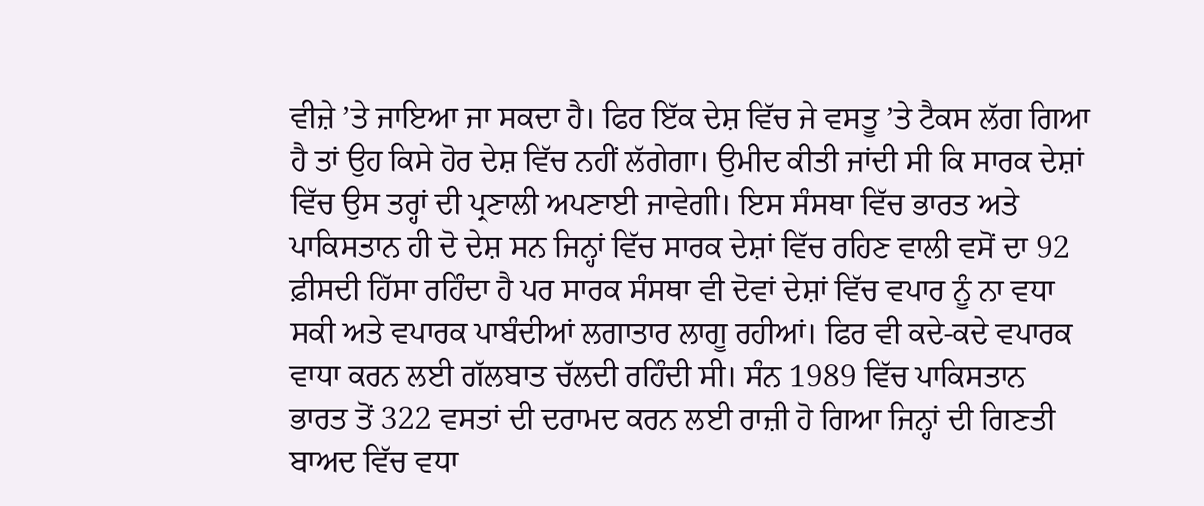ਵੀਜ਼ੇ ’ਤੇ ਜਾਇਆ ਜਾ ਸਕਦਾ ਹੈ। ਫਿਰ ਇੱਕ ਦੇਸ਼ ਵਿੱਚ ਜੇ ਵਸਤੂ ’ਤੇ ਟੈਕਸ ਲੱਗ ਗਿਆ ਹੈ ਤਾਂ ਉਹ ਕਿਸੇ ਹੋਰ ਦੇਸ਼ ਵਿੱਚ ਨਹੀਂ ਲੱਗੇਗਾ। ਉਮੀਦ ਕੀਤੀ ਜਾਂਦੀ ਸੀ ਕਿ ਸਾਰਕ ਦੇਸ਼ਾਂ ਵਿੱਚ ਉਸ ਤਰ੍ਹਾਂ ਦੀ ਪ੍ਰਣਾਲੀ ਅਪਣਾਈ ਜਾਵੇਗੀ। ਇਸ ਸੰਸਥਾ ਵਿੱਚ ਭਾਰਤ ਅਤੇ ਪਾਕਿਸਤਾਨ ਹੀ ਦੋ ਦੇਸ਼ ਸਨ ਜਿਨ੍ਹਾਂ ਵਿੱਚ ਸਾਰਕ ਦੇਸ਼ਾਂ ਵਿੱਚ ਰਹਿਣ ਵਾਲੀ ਵਸੋਂ ਦਾ 92 ਫ਼ੀਸਦੀ ਹਿੱਸਾ ਰਹਿੰਦਾ ਹੈ ਪਰ ਸਾਰਕ ਸੰਸਥਾ ਵੀ ਦੋਵਾਂ ਦੇਸ਼ਾਂ ਵਿੱਚ ਵਪਾਰ ਨੂੰ ਨਾ ਵਧਾ ਸਕੀ ਅਤੇ ਵਪਾਰਕ ਪਾਬੰਦੀਆਂ ਲਗਾਤਾਰ ਲਾਗੂ ਰਹੀਆਂ। ਫਿਰ ਵੀ ਕਦੇ-ਕਦੇ ਵਪਾਰਕ ਵਾਧਾ ਕਰਨ ਲਈ ਗੱਲਬਾਤ ਚੱਲਦੀ ਰਹਿੰਦੀ ਸੀ। ਸੰਨ 1989 ਵਿੱਚ ਪਾਕਿਸਤਾਨ ਭਾਰਤ ਤੋਂ 322 ਵਸਤਾਂ ਦੀ ਦਰਾਮਦ ਕਰਨ ਲਈ ਰਾਜ਼ੀ ਹੋ ਗਿਆ ਜਿਨ੍ਹਾਂ ਦੀ ਗਿਣਤੀ ਬਾਅਦ ਵਿੱਚ ਵਧਾ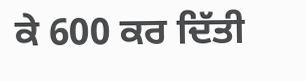ਕੇ 600 ਕਰ ਦਿੱਤੀ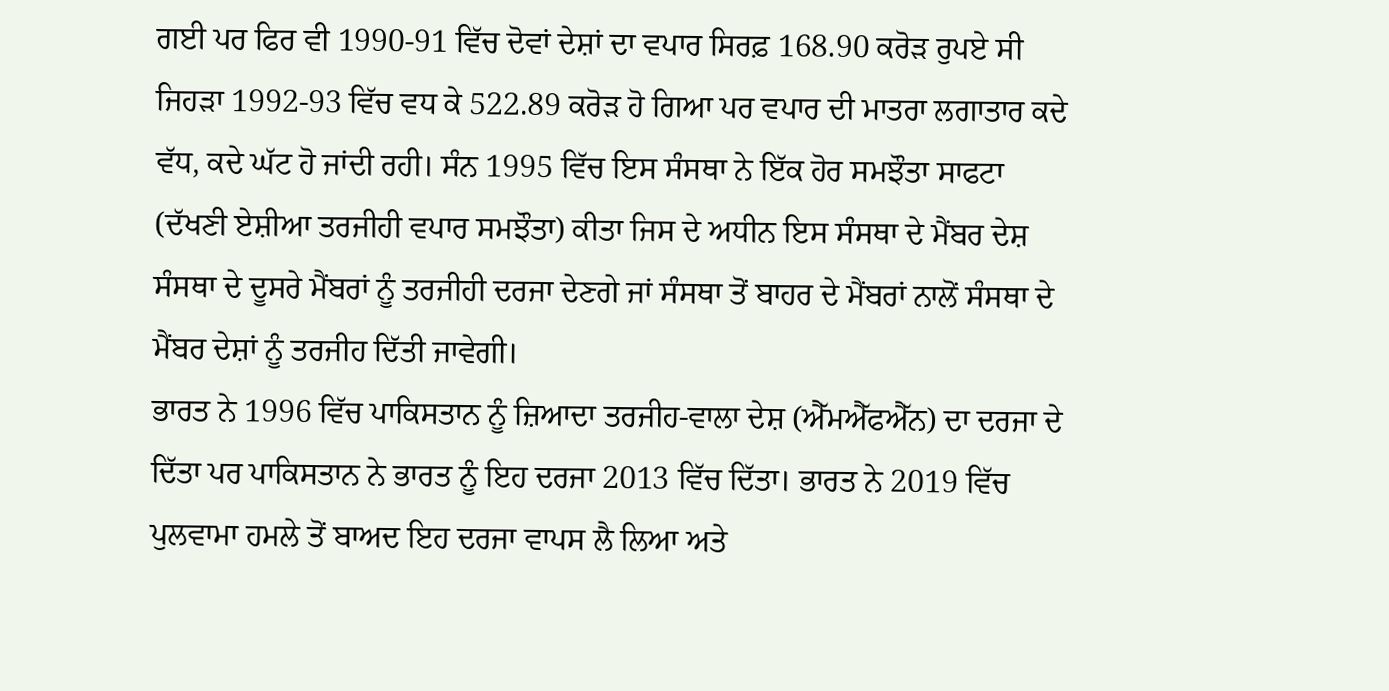ਗਈ ਪਰ ਫਿਰ ਵੀ 1990-91 ਵਿੱਚ ਦੋਵਾਂ ਦੇਸ਼ਾਂ ਦਾ ਵਪਾਰ ਸਿਰਫ਼ 168.90 ਕਰੋੜ ਰੁਪਏ ਸੀ ਜਿਹੜਾ 1992-93 ਵਿੱਚ ਵਧ ਕੇ 522.89 ਕਰੋੜ ਹੋ ਗਿਆ ਪਰ ਵਪਾਰ ਦੀ ਮਾਤਰਾ ਲਗਾਤਾਰ ਕਦੇ ਵੱਧ, ਕਦੇ ਘੱਟ ਹੋ ਜਾਂਦੀ ਰਹੀ। ਸੰਨ 1995 ਵਿੱਚ ਇਸ ਸੰਸਥਾ ਨੇ ਇੱਕ ਹੋਰ ਸਮਝੌਤਾ ਸਾਫਟਾ (ਦੱਖਣੀ ਏਸ਼ੀਆ ਤਰਜੀਹੀ ਵਪਾਰ ਸਮਝੌਤਾ) ਕੀਤਾ ਜਿਸ ਦੇ ਅਧੀਨ ਇਸ ਸੰਸਥਾ ਦੇ ਮੈਂਬਰ ਦੇਸ਼ ਸੰਸਥਾ ਦੇ ਦੂਸਰੇ ਮੈਂਬਰਾਂ ਨੂੰ ਤਰਜੀਹੀ ਦਰਜਾ ਦੇਣਗੇ ਜਾਂ ਸੰਸਥਾ ਤੋਂ ਬਾਹਰ ਦੇ ਮੈਂਬਰਾਂ ਨਾਲੋਂ ਸੰਸਥਾ ਦੇ ਮੈਂਬਰ ਦੇਸ਼ਾਂ ਨੂੰ ਤਰਜੀਹ ਦਿੱਤੀ ਜਾਵੇਗੀ।
ਭਾਰਤ ਨੇ 1996 ਵਿੱਚ ਪਾਕਿਸਤਾਨ ਨੂੰ ਜ਼ਿਆਦਾ ਤਰਜੀਹ-ਵਾਲਾ ਦੇਸ਼ (ਐੱਮਐੱਫਐੱਨ) ਦਾ ਦਰਜਾ ਦੇ ਦਿੱਤਾ ਪਰ ਪਾਕਿਸਤਾਨ ਨੇ ਭਾਰਤ ਨੂੰ ਇਹ ਦਰਜਾ 2013 ਵਿੱਚ ਦਿੱਤਾ। ਭਾਰਤ ਨੇ 2019 ਵਿੱਚ ਪੁਲਵਾਮਾ ਹਮਲੇ ਤੋਂ ਬਾਅਦ ਇਹ ਦਰਜਾ ਵਾਪਸ ਲੈ ਲਿਆ ਅਤੇ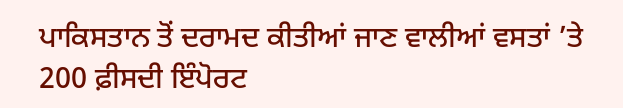ਪਾਕਿਸਤਾਨ ਤੋਂ ਦਰਾਮਦ ਕੀਤੀਆਂ ਜਾਣ ਵਾਲੀਆਂ ਵਸਤਾਂ ’ਤੇ 200 ਫ਼ੀਸਦੀ ਇੰਪੋਰਟ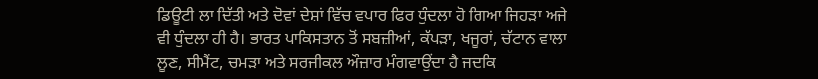ਡਿਊਟੀ ਲਾ ਦਿੱਤੀ ਅਤੇ ਦੋਵਾਂ ਦੇਸ਼ਾਂ ਵਿੱਚ ਵਪਾਰ ਫਿਰ ਧੁੰਦਲਾ ਹੋ ਗਿਆ ਜਿਹੜਾ ਅਜੇ ਵੀ ਧੁੰਦਲਾ ਹੀ ਹੈ। ਭਾਰਤ ਪਾਕਿਸਤਾਨ ਤੋਂ ਸਬਜ਼ੀਆਂ, ਕੱਪੜਾ, ਖਜੂਰਾਂ, ਚੱਟਾਨ ਵਾਲਾ ਲੂਣ, ਸੀਮੈਂਟ, ਚਮੜਾ ਅਤੇ ਸਰਜੀਕਲ ਔਜ਼ਾਰ ਮੰਗਵਾਉਂਦਾ ਹੈ ਜਦਕਿ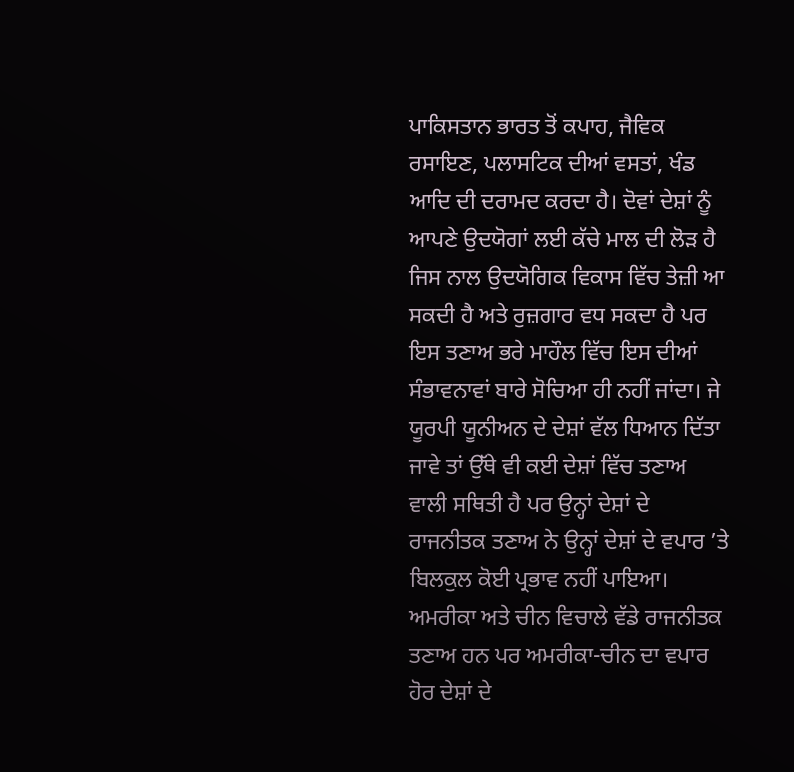ਪਾਕਿਸਤਾਨ ਭਾਰਤ ਤੋਂ ਕਪਾਹ, ਜੈਵਿਕ ਰਸਾਇਣ, ਪਲਾਸਟਿਕ ਦੀਆਂ ਵਸਤਾਂ, ਖੰਡ ਆਦਿ ਦੀ ਦਰਾਮਦ ਕਰਦਾ ਹੈ। ਦੋਵਾਂ ਦੇਸ਼ਾਂ ਨੂੰ ਆਪਣੇ ਉਦਯੋਗਾਂ ਲਈ ਕੱਚੇ ਮਾਲ ਦੀ ਲੋੜ ਹੈ ਜਿਸ ਨਾਲ ਉਦਯੋਗਿਕ ਵਿਕਾਸ ਵਿੱਚ ਤੇਜ਼ੀ ਆ ਸਕਦੀ ਹੈ ਅਤੇ ਰੁਜ਼ਗਾਰ ਵਧ ਸਕਦਾ ਹੈ ਪਰ ਇਸ ਤਣਾਅ ਭਰੇ ਮਾਹੌਲ ਵਿੱਚ ਇਸ ਦੀਆਂ ਸੰਭਾਵਨਾਵਾਂ ਬਾਰੇ ਸੋਚਿਆ ਹੀ ਨਹੀਂ ਜਾਂਦਾ। ਜੇ ਯੂਰਪੀ ਯੂਨੀਅਨ ਦੇ ਦੇਸ਼ਾਂ ਵੱਲ ਧਿਆਨ ਦਿੱਤਾ ਜਾਵੇ ਤਾਂ ਉੱਥੇ ਵੀ ਕਈ ਦੇਸ਼ਾਂ ਵਿੱਚ ਤਣਾਅ ਵਾਲੀ ਸਥਿਤੀ ਹੈ ਪਰ ਉਨ੍ਹਾਂ ਦੇਸ਼ਾਂ ਦੇ ਰਾਜਨੀਤਕ ਤਣਾਅ ਨੇ ਉਨ੍ਹਾਂ ਦੇਸ਼ਾਂ ਦੇ ਵਪਾਰ ’ਤੇ ਬਿਲਕੁਲ ਕੋਈ ਪ੍ਰਭਾਵ ਨਹੀਂ ਪਾਇਆ।
ਅਮਰੀਕਾ ਅਤੇ ਚੀਨ ਵਿਚਾਲੇ ਵੱਡੇ ਰਾਜਨੀਤਕ ਤਣਾਅ ਹਨ ਪਰ ਅਮਰੀਕਾ-ਚੀਨ ਦਾ ਵਪਾਰ ਹੋਰ ਦੇਸ਼ਾਂ ਦੇ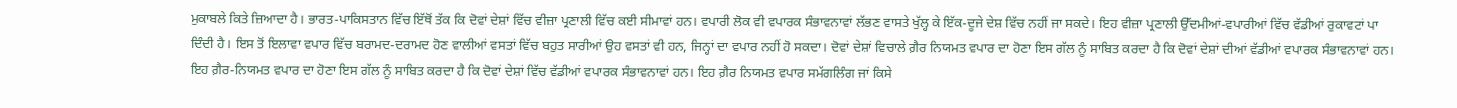ਮੁਕਾਬਲੇ ਕਿਤੇ ਜ਼ਿਆਦਾ ਹੈ। ਭਾਰਤ-ਪਾਕਿਸਤਾਨ ਵਿੱਚ ਇੱਥੋਂ ਤੱਕ ਕਿ ਦੋਵਾਂ ਦੇਸ਼ਾਂ ਵਿੱਚ ਵੀਜ਼ਾ ਪ੍ਰਣਾਲੀ ਵਿੱਚ ਕਈ ਸੀਮਾਵਾਂ ਹਨ। ਵਪਾਰੀ ਲੋਕ ਵੀ ਵਪਾਰਕ ਸੰਭਾਵਨਾਵਾਂ ਲੱਭਣ ਵਾਸਤੇ ਖੁੱਲ੍ਹ ਕੇ ਇੱਕ-ਦੂਜੇ ਦੇਸ਼ ਵਿੱਚ ਨਹੀਂ ਜਾ ਸਕਦੇ। ਇਹ ਵੀਜ਼ਾ ਪ੍ਰਣਾਲੀ ਉੱਦਮੀਆਂ-ਵਪਾਰੀਆਂ ਵਿੱਚ ਵੱਡੀਆਂ ਰੁਕਾਵਟਾਂ ਪਾ ਦਿੰਦੀ ਹੈ। ਇਸ ਤੋਂ ਇਲਾਵਾ ਵਪਾਰ ਵਿੱਚ ਬਰਾਮਦ-ਦਰਾਮਦ ਹੋਣ ਵਾਲੀਆਂ ਵਸਤਾਂ ਵਿੱਚ ਬਹੁਤ ਸਾਰੀਆਂ ਉਹ ਵਸਤਾਂ ਵੀ ਹਨ, ਜਿਨ੍ਹਾਂ ਦਾ ਵਪਾਰ ਨਹੀਂ ਹੋ ਸਕਦਾ। ਦੋਵਾਂ ਦੇਸ਼ਾਂ ਵਿਚਾਲੇ ਗ਼ੈਰ ਨਿਯਮਤ ਵਪਾਰ ਦਾ ਹੋਣਾ ਇਸ ਗੱਲ ਨੂੰ ਸਾਬਿਤ ਕਰਦਾ ਹੈ ਕਿ ਦੋਵਾਂ ਦੇਸ਼ਾਂ ਦੀਆਂ ਵੱਡੀਆਂ ਵਪਾਰਕ ਸੰਭਾਵਨਾਵਾਂ ਹਨ। ਇਹ ਗ਼ੈਰ-ਨਿਯਮਤ ਵਪਾਰ ਦਾ ਹੋਣਾ ਇਸ ਗੱਲ ਨੂੰ ਸਾਬਿਤ ਕਰਦਾ ਹੈ ਕਿ ਦੋਵਾਂ ਦੇਸ਼ਾਂ ਵਿੱਚ ਵੱਡੀਆਂ ਵਪਾਰਕ ਸੰਭਾਵਨਾਵਾਂ ਹਨ। ਇਹ ਗ਼ੈਰ ਨਿਯਮਤ ਵਪਾਰ ਸਮੱਗਲਿੰਗ ਜਾਂ ਕਿਸੇ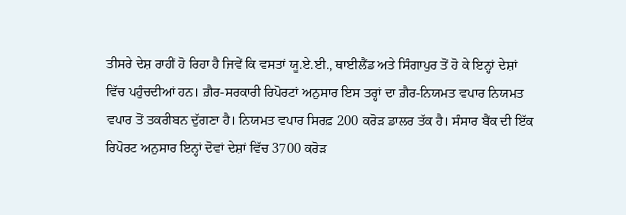ਤੀਸਰੇ ਦੇਸ਼ ਰਾਹੀਂ ਹੋ ਰਿਹਾ ਹੈ ਜਿਵੇਂ ਕਿ ਵਸਤਾਂ ਯੂ.ਏ.ਈ., ਥਾਈਲੈਂਡ ਅਤੇ ਸਿੰਗਾਪੁਰ ਤੋਂ ਹੋ ਕੇ ਇਨ੍ਹਾਂ ਦੇਸ਼ਾਂ ਵਿੱਚ ਪਹੁੰਚਦੀਆਂ ਹਨ। ਗ਼ੈਰ-ਸਰਕਾਰੀ ਰਿਪੋਰਟਾਂ ਅਨੁਸਾਰ ਇਸ ਤਰ੍ਹਾਂ ਦਾ ਗ਼ੈਰ-ਨਿਯਮਤ ਵਪਾਰ ਨਿਯਮਤ ਵਪਾਰ ਤੋਂ ਤਕਰੀਬਨ ਦੁੱਗਣਾ ਹੈ। ਨਿਯਮਤ ਵਪਾਰ ਸਿਰਫ਼ 200 ਕਰੋੜ ਡਾਲਰ ਤੱਕ ਹੈ। ਸੰਸਾਰ ਬੈਂਕ ਦੀ ਇੱਕ ਰਿਪੋਰਟ ਅਨੁਸਾਰ ਇਨ੍ਹਾਂ ਦੋਵਾਂ ਦੇਸ਼ਾਂ ਵਿੱਚ 3700 ਕਰੋੜ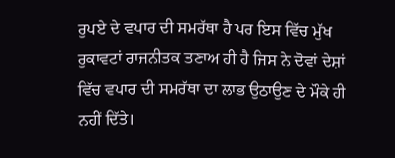ਰੁਪਏ ਦੇ ਵਪਾਰ ਦੀ ਸਮਰੱਥਾ ਹੈ ਪਰ ਇਸ ਵਿੱਚ ਮੁੱਖ ਰੁਕਾਵਟਾਂ ਰਾਜਨੀਤਕ ਤਣਾਅ ਹੀ ਹੈ ਜਿਸ ਨੇ ਦੋਵਾਂ ਦੇਸ਼ਾਂ ਵਿੱਚ ਵਪਾਰ ਦੀ ਸਮਰੱਥਾ ਦਾ ਲਾਭ ਉਠਾਉਣ ਦੇ ਮੌਕੇ ਹੀ ਨਹੀਂ ਦਿੱਤੇ।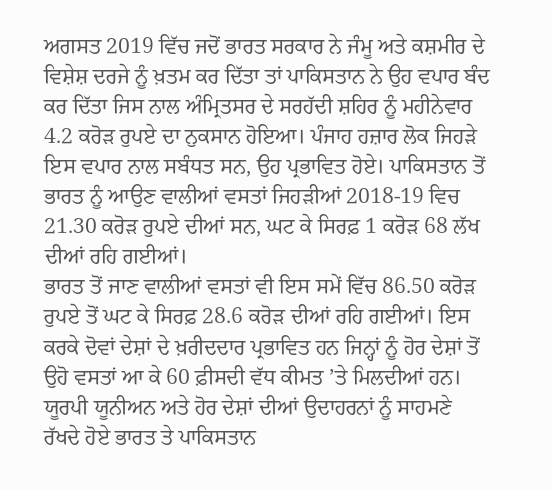ਅਗਸਤ 2019 ਵਿੱਚ ਜਦੋਂ ਭਾਰਤ ਸਰਕਾਰ ਨੇ ਜੰਮੂ ਅਤੇ ਕਸ਼ਮੀਰ ਦੇ ਵਿਸ਼ੇਸ਼ ਦਰਜੇ ਨੂੰ ਖ਼ਤਮ ਕਰ ਦਿੱਤਾ ਤਾਂ ਪਾਕਿਸਤਾਨ ਨੇ ਉਹ ਵਪਾਰ ਬੰਦ ਕਰ ਦਿੱਤਾ ਜਿਸ ਨਾਲ ਅੰਮ੍ਰਿਤਸਰ ਦੇ ਸਰਹੱਦੀ ਸ਼ਹਿਰ ਨੂੰ ਮਹੀਨੇਵਾਰ 4.2 ਕਰੋੜ ਰੁਪਏ ਦਾ ਨੁਕਸਾਨ ਹੋਇਆ। ਪੰਜਾਹ ਹਜ਼ਾਰ ਲੋਕ ਜਿਹੜੇ ਇਸ ਵਪਾਰ ਨਾਲ ਸਬੰਧਤ ਸਨ, ਉਹ ਪ੍ਰਭਾਵਿਤ ਹੋਏ। ਪਾਕਿਸਤਾਨ ਤੋਂ ਭਾਰਤ ਨੂੰ ਆਉਣ ਵਾਲੀਆਂ ਵਸਤਾਂ ਜਿਹੜੀਆਂ 2018-19 ਵਿਚ 21.30 ਕਰੋੜ ਰੁਪਏ ਦੀਆਂ ਸਨ, ਘਟ ਕੇ ਸਿਰਫ਼ 1 ਕਰੋੜ 68 ਲੱਖ ਦੀਆਂ ਰਹਿ ਗਈਆਂ।
ਭਾਰਤ ਤੋਂ ਜਾਣ ਵਾਲੀਆਂ ਵਸਤਾਂ ਵੀ ਇਸ ਸਮੇਂ ਵਿੱਚ 86.50 ਕਰੋੜ ਰੁਪਏ ਤੋਂ ਘਟ ਕੇ ਸਿਰਫ਼ 28.6 ਕਰੋੜ ਦੀਆਂ ਰਹਿ ਗਈਆਂ। ਇਸ ਕਰਕੇ ਦੋਵਾਂ ਦੇਸ਼ਾਂ ਦੇ ਖ਼ਰੀਦਦਾਰ ਪ੍ਰਭਾਵਿਤ ਹਨ ਜਿਨ੍ਹਾਂ ਨੂੰ ਹੋਰ ਦੇਸ਼ਾਂ ਤੋਂ ਉਹੋ ਵਸਤਾਂ ਆ ਕੇ 60 ਫ਼ੀਸਦੀ ਵੱਧ ਕੀਮਤ ’ਤੇ ਮਿਲਦੀਆਂ ਹਨ। ਯੂਰਪੀ ਯੂਨੀਅਨ ਅਤੇ ਹੋਰ ਦੇਸ਼ਾਂ ਦੀਆਂ ਉਦਾਹਰਨਾਂ ਨੂੰ ਸਾਹਮਣੇ ਰੱਖਦੇ ਹੋਏ ਭਾਰਤ ਤੇ ਪਾਕਿਸਤਾਨ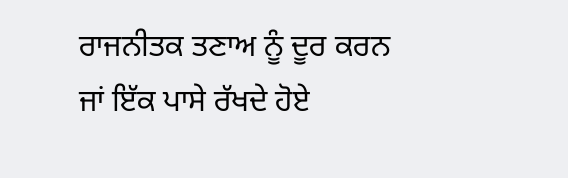ਰਾਜਨੀਤਕ ਤਣਾਅ ਨੂੰ ਦੂਰ ਕਰਨ ਜਾਂ ਇੱਕ ਪਾਸੇ ਰੱਖਦੇ ਹੋਏ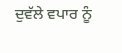ਦੁਵੱਲੇ ਵਪਾਰ ਨੂੰ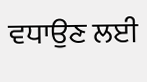ਵਧਾਉਣ ਲਈ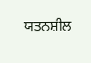ਯਤਨਸ਼ੀਲ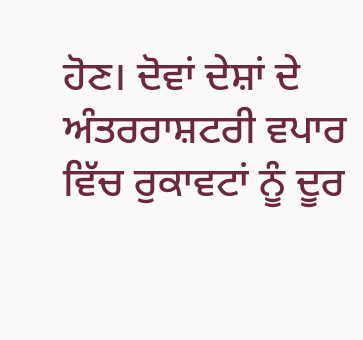ਹੋਣ। ਦੋਵਾਂ ਦੇਸ਼ਾਂ ਦੇ ਅੰਤਰਰਾਸ਼ਟਰੀ ਵਪਾਰ ਵਿੱਚ ਰੁਕਾਵਟਾਂ ਨੂੰ ਦੂਰ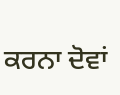ਕਰਨਾ ਦੋਵਾਂ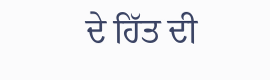ਦੇ ਹਿੱਤ ਦੀ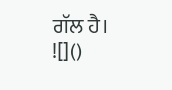ਗੱਲ ਹੈ।
![]()